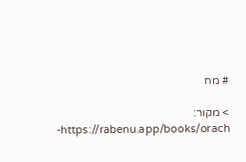# מח

> מקור: https://rabenu.app/books/orach-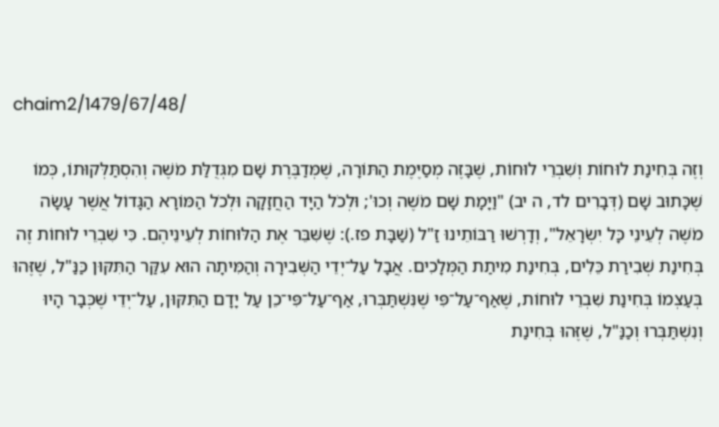chaim2/1479/67/48/

וְזֶה בְּחִינַת לוּחוֹת וְשִׁבְרֵי לוּחוֹת, שֶׁבָּזֶה מְסַיֶּמֶת הַתּוֹרָה, שֶׁמְּדַבֶּרֶת שָׁם מִגְּדֻלַּת מֹשֶׁה וְהִסְתַּלְּקוּתוֹ, כְּמוֹ שֶׁכָּתוּב שָׁם (דְּבָרִים לד, ה יב) "וַיָּמָת שָׁם מֹשֶׁה וְכוּ'; וּלְכֹל הַיָּד הַחֲזָקָה וּלְכֹל הַמּוֹרָא הַגָּדוֹל אֲשֶׁר עָשָׂה מֹשֶׁה לְעֵינֵי כָּל יִשְׂרָאֵל", וְדָרְשׁוּ רַבּוֹתֵינוּ זַ"ל (שַׁבָּת פז.): שֶׁשִּׁבֵּר אֶת הַלּוּחוֹת לְעֵינֵיהֶם. כִּי שִׁבְרֵי לוּחוֹת זֶה בְּחִינַת שְׁבִירַת כֵּלִים, בְּחִינַת מִיתַת הַמְּלָכִים. אֲבָל עַל־יְדֵי הַשְּׁבִירָה וְהַמִּיתָה הוּא עִקַּר הַתִּקּוּן כַּנַּ"ל, שֶׁזֶּהוּ בְּעַצְמוֹ בְּחִינַת שִׁבְרֵי לוּחוֹת, שֶׁאַף־עַל־פִּי שֶׁנִּשְׁתַּבְּרוּ, אַף־עַל־פִּי־כֵן עַל יָדָם הַתִּקּוּן, עַל־יְדֵי שֶׁכְּבָר הָיוּ וְנִשְׁתַּבְּרוּ וְכַנַּ"ל, שֶׁזֶּהוּ בְּחִינַת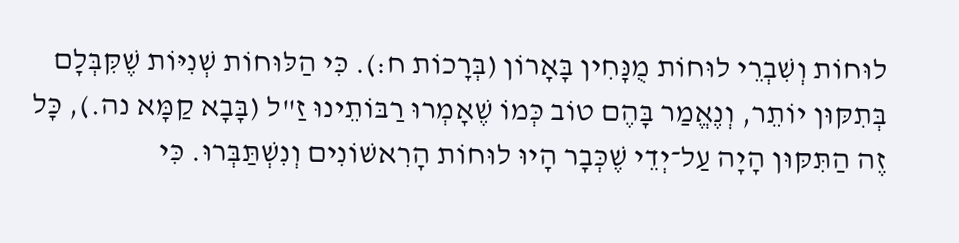לוּחוֹת וְשִׁבְרֵי לוּחוֹת מֻנָּחִין בָּאָרוֹן (בְּרָכוֹת ח:). כִּי הַלּוּחוֹת שְׁנִיּוֹת שֶׁקִּבְּלָם בְּתִקּוּן יוֹתֵר, וְנֶאֱמַר בָּהֶם טוֹב כְּמוֹ שֶׁאָמְרוּ רַבּוֹתֵינוּ זַ"ל (בָּבָא קַמָּא נה.), כָּל זֶה הַתִּקּוּן הָיָה עַל־יְדֵי שֶׁכְּבָר הָיוּ לוּחוֹת הָרִאשׁוֹנִים וְנִשְׁתַּבְּרוּ. כִּי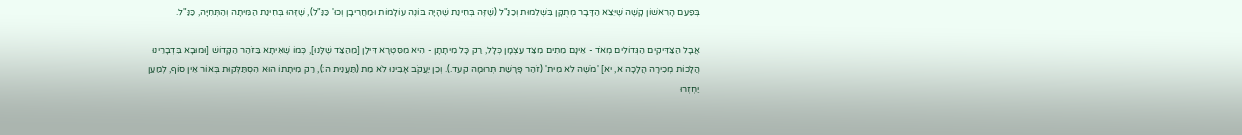בְּפַעַם הָרִאשׁוֹן קָשֶׁה שֶׁיֵּצֵא הַדָּבָר מְתֻקָּן בִּשְׁלֵמוּת וְכַנַּ"ל (שֶׁזֶּה בְּחִינַת שֶׁהָיָה בּוֹנֶה עוֹלָמוֹת וּמַחֲרִיבָן וְכוּ' כַּנַּ"ל), שֶׁזֶּהוּ בְּחִינַת הַמִּיתָה וְהַתְּחִיָּה, כַּנַּ"ל.

אֲבָל הַצַּדִּיקִים הַגְּדוֹלִים מְאֹד - אֵינָם מֵתִים מִצַּד עַצְמָן כְּלָל, רַק כָּל מִיתָתָן - הִיא מִסִּטְרָא דִּילָן [מֵהַצַּד שֶׁלָּנוּ], כְּמוֹ שֶׁאִיתָא בַּזֹּהַר הַקָּדוֹשׁ [וּמוּבָא בִּדְבָרֵינוּ הֲלָכוֹת מְכִירָה הֲלָכָה א, יא] 'מֹשֶׁה לֹא מִית' (זֹהַר פָּרָשַׁת תְּרוּמָה קעד.). וְכֵן יַעֲקֹב אָבִינוּ לֹא מֵת (תַּעֲנִית ה:), רַק מִיתָתוֹ הוּא הִסְתַּלְּקוּת בְּאוֹר אֵין סוֹף, לְמַעַן יַחְזְרוּ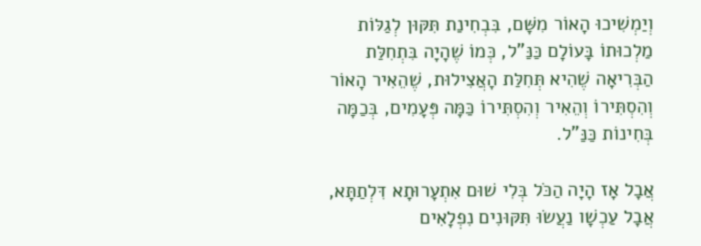וְיַמְשִׁיכוּ הָאוֹר מִשָּׁם, בִּבְחִינַת תִּקּוּן לְגַלּוֹת מַלְכוּתוֹ בָּעוֹלָם כַּנַּ"ל, כְּמוֹ שֶׁהָיָה בִּתְחִלַּת הַבְּרִיאָה שֶׁהִיא תְּחִלַּת הָאֲצִילוּת, שֶׁהֵאִיר הָאוֹר וְהִסְתִּירוֹ וְהֵאִיר וְהִסְתִּירוֹ כַּמָּה פְּעָמִים, בְּכַמָּה בְּחִינוֹת כַּנַּ"ל.

אֲבָל אָז הָיָה הַכֹּל בְּלִי שׁוּם אִתְעָרוּתָא דִּלְתַתָּא, אֲבָל עַכְשָׁו נַעֲשׂוּ תִּקּוּנִים נִפְלָאִים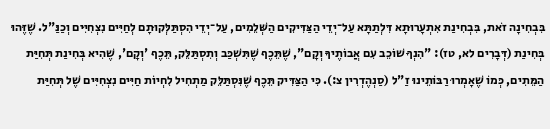בִּבְחִינָה זֹאת, בִּבְחִינַת אִתְעָרוּתָא דִּלְתַתָּא עַל־יְדֵי הַצַּדִּיקִים הַשְּׁלֵמִים, עַל־יְדֵי הִסְתַּלְּקוּתָם לְחַיִּים נִצְחִיִּים וְכַנַּ"ל. שֶׁזֶּהוּ בְּחִינַת (דְּבָרִים לא, טז): "הִנְךָ שׁוֹכֵב עִם אֲבוֹתֶיךָ וְקָם", שֶׁתֵּכֶף שֶׁתִּשְׁכַּב וְתִסְתַּלֵּק, תֵּכֶף 'וְקָם', שֶׁהִיא בְּחִינַת תְּחִיַּת הַמֵּתִים, כְּמוֹ שֶׁאָמְרוּ רַבּוֹתֵינוּ זַ"ל (סַנְהֶדְרִין צ:). כִּי הַצַּדִּיק תֵּכֶף שֶׁנִּסְתַּלֵּק מַתְחִיל לִחְיוֹת חַיִּים נִצְחִיִּים שֶׁל תְּחִיַּת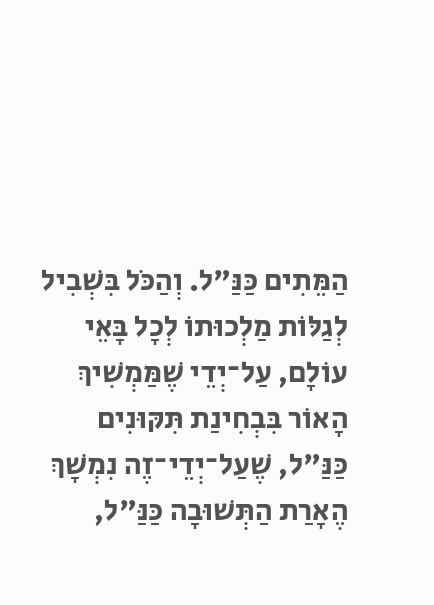הַמֵּתִים כַּנַּ"ל. וְהַכֹּל בִּשְׁבִיל לְגַלּוֹת מַלְכוּתוֹ לְכָל בָּאֵי עוֹלָם, עַל־יְדֵי שֶׁמַּמְשִׁיךְ הָאוֹר בִּבְחִינַת תִּקּוּנִים כַּנַּ"ל, שֶׁעַל־יְדֵי־זֶה נִמְשָׁךְ הֶאָרַת הַתְּשׁוּבָה כַּנַּ"ל,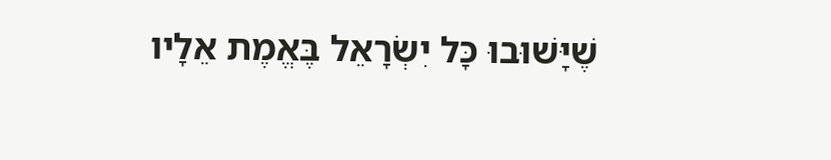שֶׁיָּשׁוּבוּ כָּל יִשְׂרָאֵל בֶּאֱמֶת אֵלָיו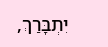יִתְבָּרַךְ,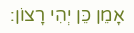אָמֵן כֵּן יְהִי רָצוֹן: